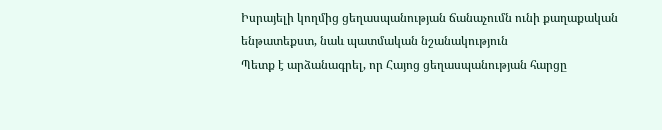Իսրայելի կողմից ցեղասպանության ճանաչումն ունի քաղաքական ենթատեքստ, նաև պատմական նշանակություն
Պետք է արձանագրել, որ Հայոց ցեղասպանության հարցը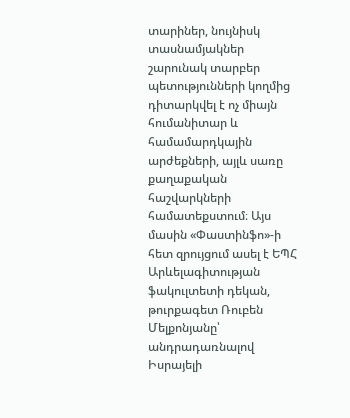տարիներ, նույնիսկ տասնամյակներ շարունակ տարբեր պետությունների կողմից դիտարկվել է ոչ միայն հումանիտար և համամարդկային արժեքների, այլև սառը քաղաքական հաշվարկների համատեքստում։ Այս մասին «Փաստինֆո»-ի հետ զրույցում ասել է ԵՊՀ Արևելագիտության ֆակուլտետի դեկան, թուրքագետ Ռուբեն Մելքոնյանը՝ անդրադառնալով Իսրայելի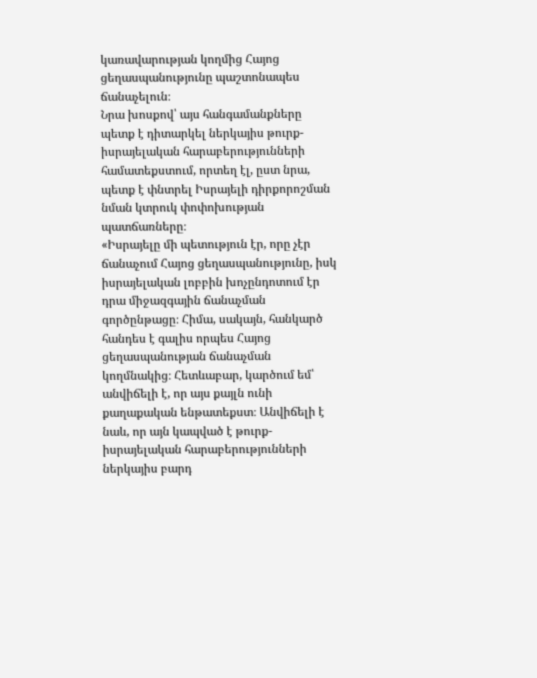կառավարության կողմից Հայոց ցեղասպանությունը պաշտոնապես ճանաչելուն։
Նրա խոսքով՝ այս հանգամանքները պետք է դիտարկել ներկայիս թուրք-իսրայելական հարաբերությունների համատեքստում, որտեղ էլ, ըստ նրա, պետք է փնտրել Իսրայելի դիրքորոշման նման կտրուկ փոփոխության պատճառները։
«Իսրայելը մի պետություն էր, որը չէր ճանաչում Հայոց ցեղասպանությունը, իսկ իսրայելական լոբբին խոչընդոտում էր դրա միջազգային ճանաչման գործընթացը։ Հիմա, սակայն, հանկարծ հանդես է գալիս որպես Հայոց ցեղասպանության ճանաչման կողմնակից։ Հետևաբար, կարծում եմ՝ անվիճելի է, որ այս քայլն ունի քաղաքական ենթատեքստ։ Անվիճելի է նաև, որ այն կապված է թուրք-իսրայելական հարաբերությունների ներկայիս բարդ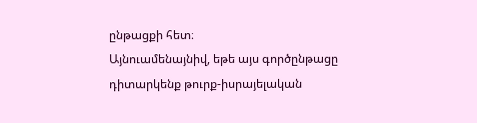ընթացքի հետ։
Այնուամենայնիվ, եթե այս գործընթացը դիտարկենք թուրք-իսրայելական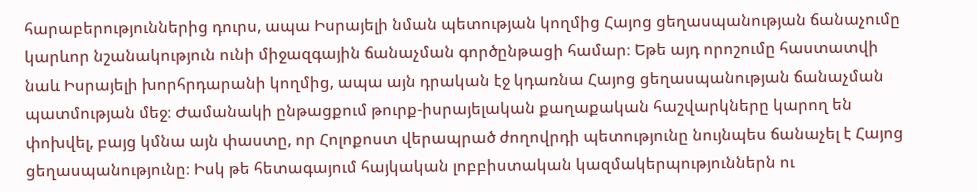հարաբերություններից դուրս, ապա Իսրայելի նման պետության կողմից Հայոց ցեղասպանության ճանաչումը կարևոր նշանակություն ունի միջազգային ճանաչման գործընթացի համար։ Եթե այդ որոշումը հաստատվի նաև Իսրայելի խորհրդարանի կողմից, ապա այն դրական էջ կդառնա Հայոց ցեղասպանության ճանաչման պատմության մեջ։ Ժամանակի ընթացքում թուրք-իսրայելական քաղաքական հաշվարկները կարող են փոխվել, բայց կմնա այն փաստը, որ Հոլոքոստ վերապրած ժողովրդի պետությունը նույնպես ճանաչել է Հայոց ցեղասպանությունը։ Իսկ թե հետագայում հայկական լոբբիստական կազմակերպություններն ու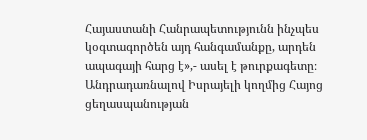Հայաստանի Հանրապետությունն ինչպես կօգտագործեն այդ հանգամանքը, արդեն ապագայի հարց է»,- ասել է թուրքագետը։
Անդրադառնալով Իսրայելի կողմից Հայոց ցեղասպանության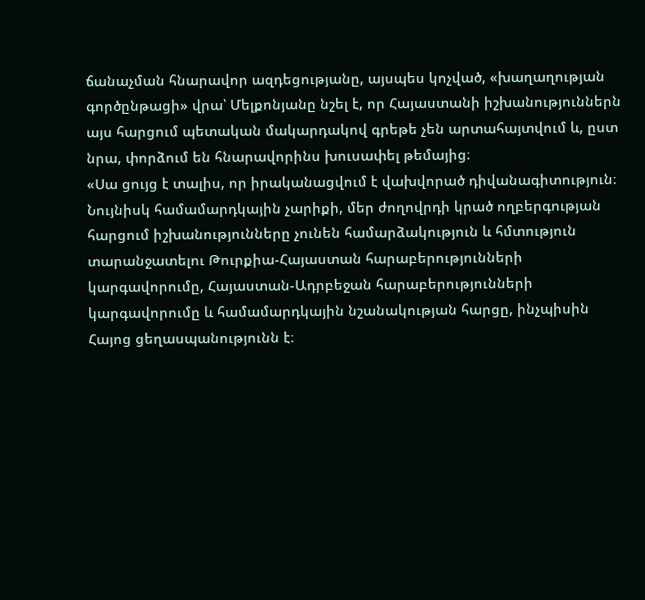ճանաչման հնարավոր ազդեցությանը, այսպես կոչված, «խաղաղության գործընթացի» վրա՝ Մելքոնյանը նշել է, որ Հայաստանի իշխանություններն այս հարցում պետական մակարդակով գրեթե չեն արտահայտվում և, ըստ նրա, փորձում են հնարավորինս խուսափել թեմայից։
«Սա ցույց է տալիս, որ իրականացվում է վախվորած դիվանագիտություն։ Նույնիսկ համամարդկային չարիքի, մեր ժողովրդի կրած ողբերգության հարցում իշխանությունները չունեն համարձակություն և հմտություն տարանջատելու Թուրքիա-Հայաստան հարաբերությունների կարգավորումը, Հայաստան-Ադրբեջան հարաբերությունների կարգավորումը և համամարդկային նշանակության հարցը, ինչպիսին Հայոց ցեղասպանությունն է։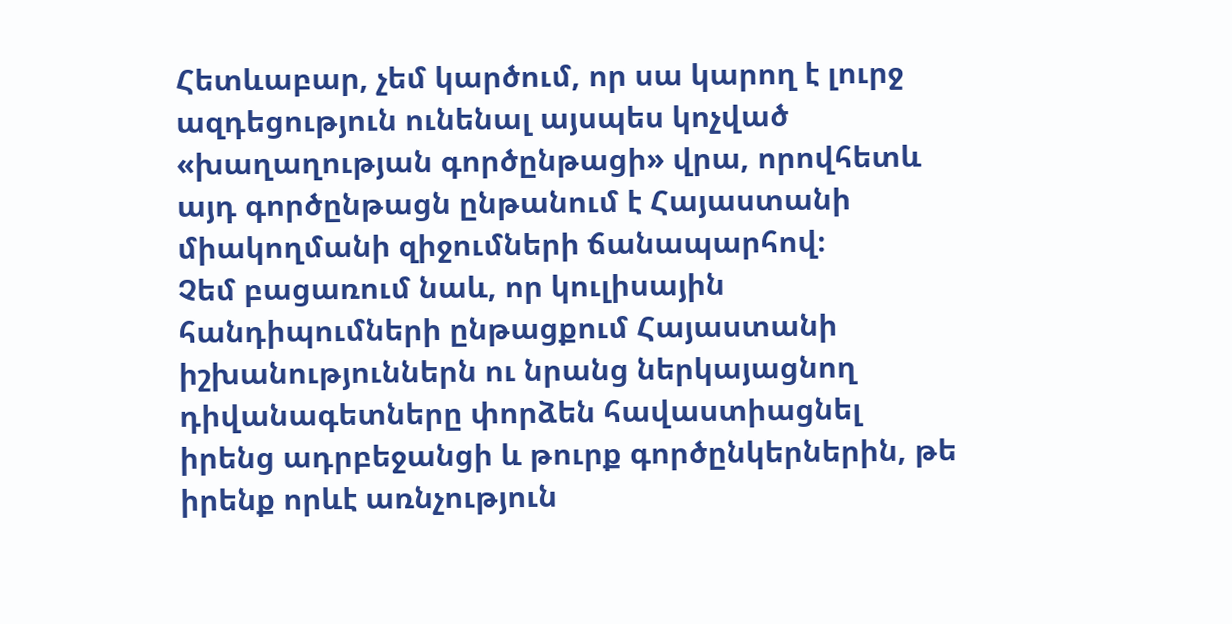Հետևաբար, չեմ կարծում, որ սա կարող է լուրջ ազդեցություն ունենալ այսպես կոչված «խաղաղության գործընթացի» վրա, որովհետև այդ գործընթացն ընթանում է Հայաստանի միակողմանի զիջումների ճանապարհով։
Չեմ բացառում նաև, որ կուլիսային հանդիպումների ընթացքում Հայաստանի իշխանություններն ու նրանց ներկայացնող դիվանագետները փորձեն հավաստիացնել իրենց ադրբեջանցի և թուրք գործընկերներին, թե իրենք որևէ առնչություն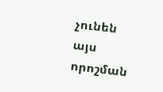չունեն այս որոշման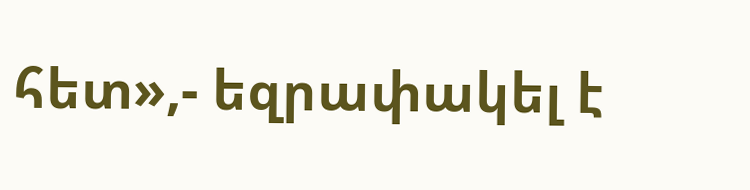հետ»,- եզրափակել է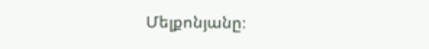Մելքոնյանը։